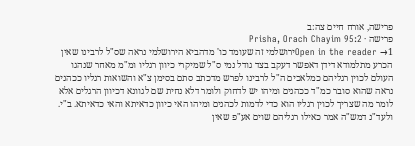פרישה, אורח חיים צה:ב
פרישה · Prisha, Orach Chayim 95:2
Open in the reader →1ירושלמי זה שעומד כו' מדהביא הירושלמי נראה שס"ל לרבינו שאין הכרע מתלמודא דידן דאפשר דעקב בצד גודל נמי ס"ל שמיקרי כיוון רגליו ומ"מ מאחר שנהגו העולם לכוין רגליהם כמלאכים ה"ל לרבינו לפרש מדכתב סתם בסימן צ"א והשואות רגליו ככהנים נראה שהוא סובר כמ"ד ככהנים ומיהו יש לדחוק ולומר דלא נחית שם לגוונא דכיוון הרגלים אלא לומר מה שצריך לכוין רגליו הוא כדי לדמות לכהנים ומיהו האי כיוון כדאיתא והאי כדאיתא. ב"י. ולעד"נ דמש"ה אמר כאילו רגליהם שוים אע"פ שאין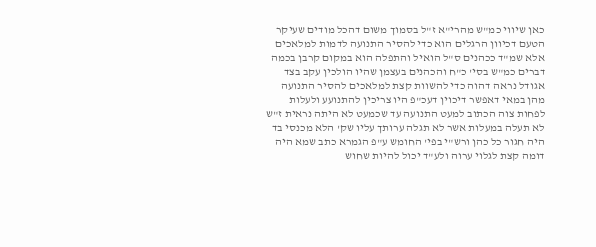כאן שיווי כמ"ש מהרי"א ז"ל בסמוך משום דהכל מודים שעיקר הטעם דכיוון הרגלים הוא כדי להסיר התנועה לדמות למלאכים אלא שמ"ד ככהנים ס"ל הואיל והתפלה הוא במקום קרבן בכמה דברים כמ"ש בסי' כ"ח והכהנים בעצמן שהיו הולכין עקב בצד אגודל נראה דהוה כדי להשוות קצת למלאכים להסיר התנועה מהן במאי דאפשר דיכוין דעכ"פ היו צריכין להתנועע ולעלות לפחות צוה הכתוב למעט התנועה עד שכמעט לא היתה נראית ז"ש לא תעלה במעלות אשר לא תגלה ערותך עליו שק' הלא מכנסי בד היה חגור כל כהן ורש"י בפי' החומש ע"פ הגמרא כתב שמא היה דומה קצת לגלוי ערוה ולע"ד יכול להיות שחוש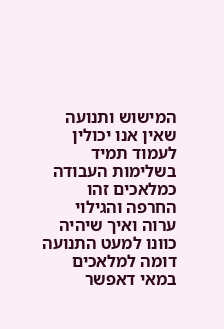המישוש ותנועה שאין אנו יכולין לעמוד תמיד בשלימות העבודה כמלאכים זהו החרפה והגילוי ערוה ואיך שיהיה כוונו למעט התנועה דומה למלאכים במאי דאפשר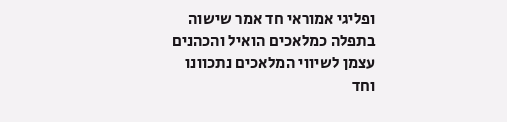ופליגי אמוראי חד אמר שישוה בתפלה כמלאכים הואיל והכהנים עצמן לשיווי המלאכים נתכוונו וחד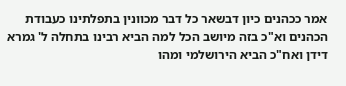אמר ככהנים כיון דבשאר כל דבר מכוונין בתפלתינו כעבודת הכהנים וא"כ בזה מיושב הכל למה הביא רבינו בתחלה ל' גמרא דידן ואח"כ הביא הירושלמי ומהו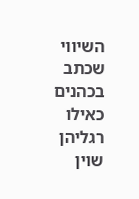השיווי שכתב בכהנים כאילו רגליהן שוין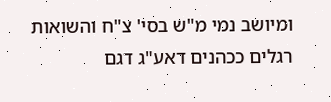ומיושב נמי מ"ש בסי' צ"ח והשואות רגלים ככהנים דאע"ג דגם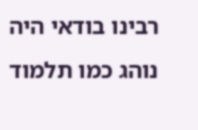רבינו בודאי היה נוהג כמו תלמוד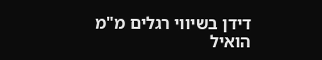דידן בשיווי רגלים מ"מ הואיל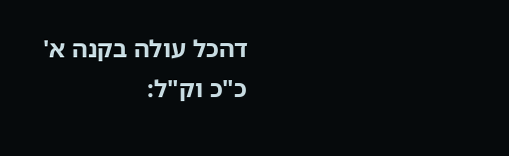דהכל עולה בקנה א' כ"כ וק"ל: